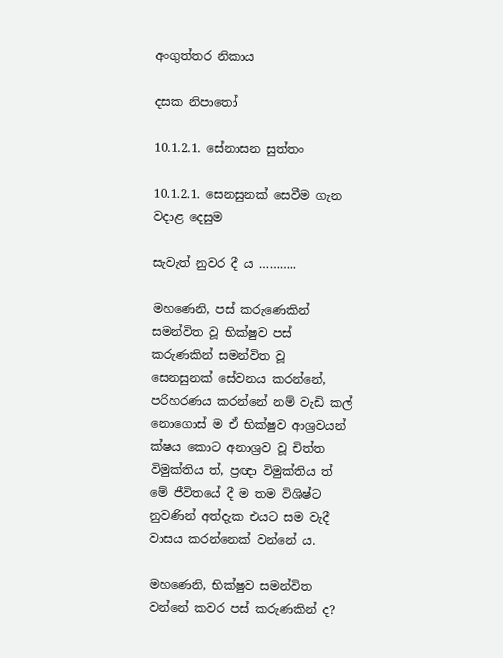අංගුත්තර නිකාය

දසක නිපාතෝ

10.1.2.1. සේනාසන සුත්තං

10.1.2.1. සෙනසුනක් සෙවීම ගැන වදාළ දෙසුම

සැවැත් නුවර දී ය ………..

මහණෙනි, පස් කරුණෙකින් සමන්විත වූ භික්ෂුව පස් කරුණකින් සමන්විත වූ සෙනසුනක් සේවනය කරන්නේ, පරිහරණය කරන්නේ නම් වැඩි කල් නොගොස් ම ඒ භික්ෂුව ආශ්‍රවයන් ක්ෂය කොට අනාශ්‍රව වූ චිත්ත විමුක්තිය ත්, ප්‍රඥා විමුක්තිය ත් මේ ජීවිතයේ දී ම තම විශිෂ්ට නුවණින් අත්දැක එයට සම වැදී වාසය කරන්නෙක් වන්නේ ය.

මහණෙනි, භික්ෂුව සමන්විත වන්නේ කවර පස් කරුණකින් ද?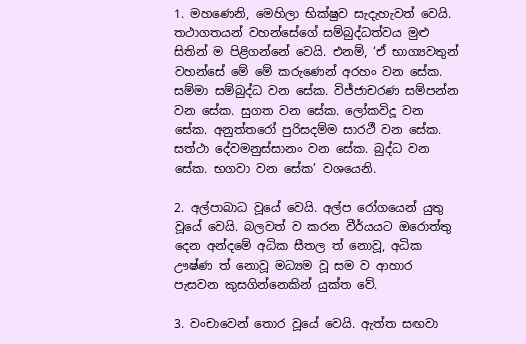1. මහණෙනි, මෙහිලා භික්ෂුව සැදැහැවත් වෙයි. තථාගතයන් වහන්සේගේ සම්බුද්ධත්වය මුළු සිතින් ම පිළිගන්නේ වෙයි. එනම්, ‘ඒ භාග්‍යවතුන් වහන්සේ මේ මේ කරුණෙන් අරහං වන සේක. සම්මා සම්බුද්ධ වන සේක. විජ්ජාචරණ සම්පන්න වන සේක. සුගත වන සේක. ලෝකවිදූ වන සේක. අනුත්තරෝ පුරිසදම්ම සාරථී වන සේක. සත්ථා දේවමනුස්සානං වන සේක. බුද්ධ වන සේක. භගවා වන සේක’ වශයෙනි.

2. අල්පාබාධ වූයේ වෙයි. අල්ප රෝගයෙන් යුතු වූයේ වෙයි. බලවත් ව කරන වීර්යයට ඔරොත්තු දෙන අන්දමේ අධික සීතල ත් නොවූ, අධික ඌෂ්ණ ත් නොවූ මධ්‍යම වූ සම ව ආහාර පැසවන කුසගින්නෙකින් යුක්ත වේ.

3. වංචාවෙන් තොර වූයේ වෙයි. ඇත්ත සඟවා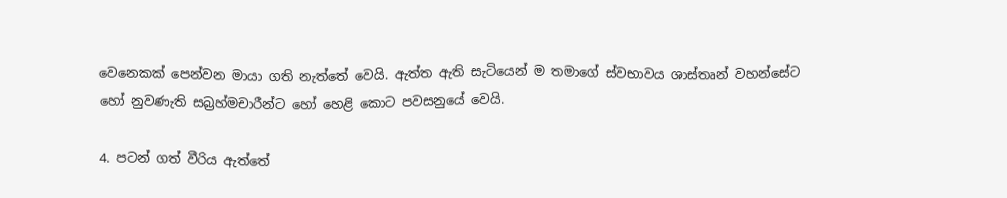වෙනෙකක් පෙන්වන මායා ගති නැත්තේ වෙයි. ඇත්ත ඇති සැටියෙන් ම තමාගේ ස්වභාවය ශාස්තෘන් වහන්සේට හෝ නුවණැති සබ්‍රහ්මචාරීන්ට හෝ හෙළි කොට පවසනුයේ වෙයි.

4. පටන් ගත් වීරිය ඇත්තේ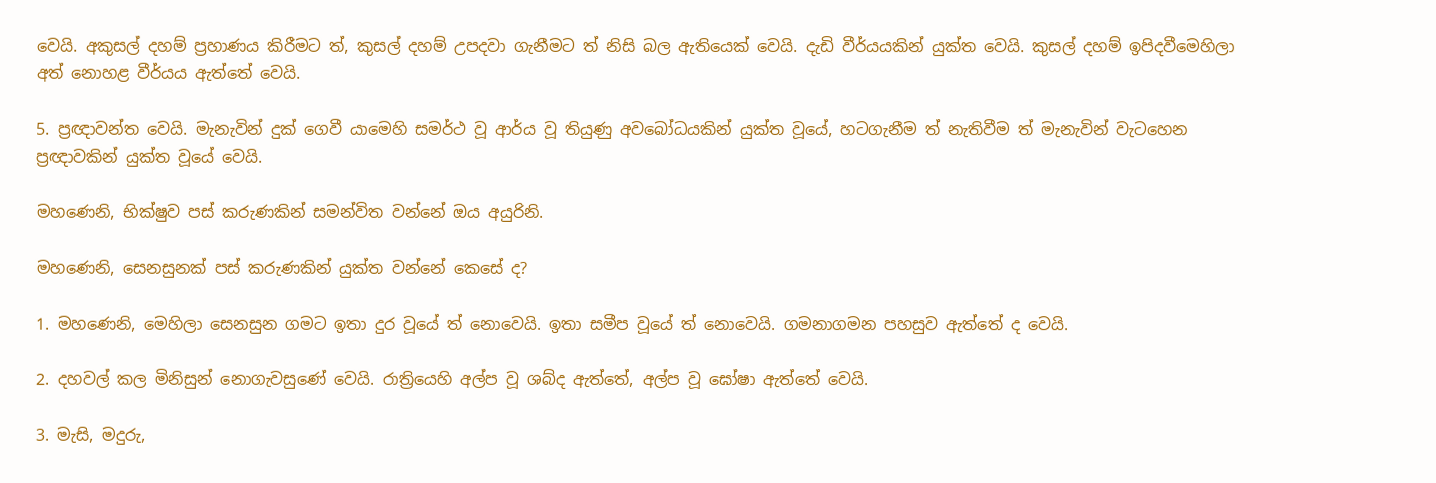වෙයි. අකුසල් දහම් ප්‍රහාණය කිරීමට ත්, කුසල් දහම් උපදවා ගැනීමට ත් නිසි බල ඇතියෙක් වෙයි. දැඩි වීර්යයකින් යුක්ත වෙයි. කුසල් දහම් ඉපිදවීමෙහිලා අත් නොහළ වීර්යය ඇත්තේ වෙයි.

5. ප්‍රඥාවන්ත වෙයි. මැනැවින් දුක් ගෙවී යාමෙහි සමර්ථ වූ ආර්ය වූ තියුණු අවබෝධයකින් යුක්ත වූයේ, හටගැනීම ත් නැතිවීම ත් මැනැවින් වැටහෙන ප්‍රඥාවකින් යුක්ත වූයේ වෙයි.

මහණෙනි, භික්ෂුව පස් කරුණකින් සමන්විත වන්නේ ඔය අයුරිනි.

මහණෙනි, සෙනසුනක් පස් කරුණකින් යුක්ත වන්නේ කෙසේ ද?

1. මහණෙනි, මෙහිලා සෙනසුන ගමට ඉතා දුර වූයේ ත් නොවෙයි. ඉතා සමීප වූයේ ත් නොවෙයි. ගමනාගමන පහසුව ඇත්තේ ද වෙයි.

2. දහවල් කල මිනිසුන් නොගැවසුණේ වෙයි. රාත්‍රියෙහි අල්ප වූ ශබ්ද ඇත්තේ, අල්ප වූ ඝෝෂා ඇත්තේ වෙයි.

3. මැසි, මදුරු,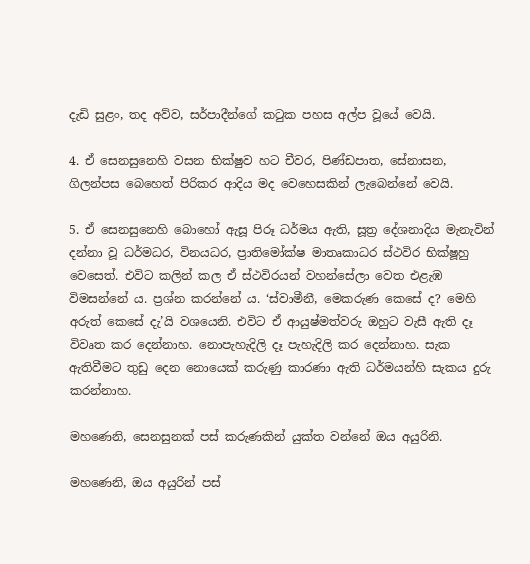දැඩි සුළං, තද අව්ව, සර්පාදීන්ගේ කටුක පහස අල්ප වූයේ වෙයි.

4. ඒ සෙනසුනෙහි වසන භික්ෂුව හට චීවර, පිණ්ඩපාත, සේනාසන, ගිලන්පස බෙහෙත් පිරිකර ආදිය මද වෙහෙසකින් ලැබෙන්නේ වෙයි.

5. ඒ සෙනසුනෙහි බොහෝ ඇසූ පිරූ ධර්මය ඇති, සූත්‍ර දේශනාදිය මැනැවින් දන්නා වූ ධර්මධර, විනයධර, ප්‍රාතිමෝක්ෂ මාතෘකාධර ස්ථවිර භික්ෂූහු වෙසෙත්. එවිට කලින් කල ඒ ස්ථවිරයන් වහන්සේලා වෙත එළැඹ විමසන්නේ ය. ප්‍රශ්න කරන්නේ ය. ‘ස්වාමීනී, මෙකරුණ කෙසේ ද? මෙහි අරුත් කෙසේ දැ’යි වශයෙනි. එවිට ඒ ආයුෂ්මත්වරු ඔහුට වැසී ඇති දෑ විවෘත කර දෙන්නාහ. නොපැහැදිලි දෑ පැහැදිලි කර දෙන්නාහ. සැක ඇතිවීමට තුඩු දෙන නොයෙක් කරුණු කාරණා ඇති ධර්මයන්හි සැකය දුරු කරන්නාහ.

මහණෙනි, සෙනසුනක් පස් කරුණකින් යුක්ත වන්නේ ඔය අයුරිනි.

මහණෙනි, ඔය අයුරින් පස්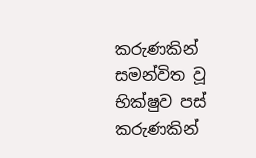කරුණකින් සමන්විත වූ භික්ෂුව පස් කරුණකින්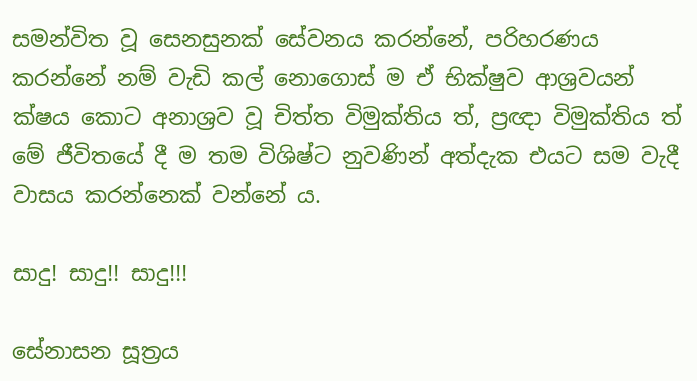සමන්විත වූ සෙනසුනක් සේවනය කරන්නේ, පරිහරණය කරන්නේ නම් වැඩි කල් නොගොස් ම ඒ භික්ෂුව ආශ්‍රවයන් ක්ෂය කොට අනාශ්‍රව වූ චිත්ත විමුක්තිය ත්, ප්‍රඥා විමුක්තිය ත් මේ ජීවිතයේ දී ම තම විශිෂ්ට නුවණින් අත්දැක එයට සම වැදී වාසය කරන්නෙක් වන්නේ ය.

සාදු! සාදු!! සාදු!!!

සේනාසන සූත්‍රය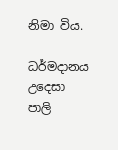නිමා විය.

ධර්මදානය උදෙසා පාලි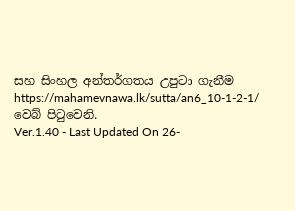සහ සිංහල අන්තර්ගතය උපුටා ගැනීම https://mahamevnawa.lk/sutta/an6_10-1-2-1/ වෙබ් පිටුවෙනි.
Ver.1.40 - Last Updated On 26-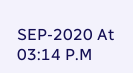SEP-2020 At 03:14 P.M